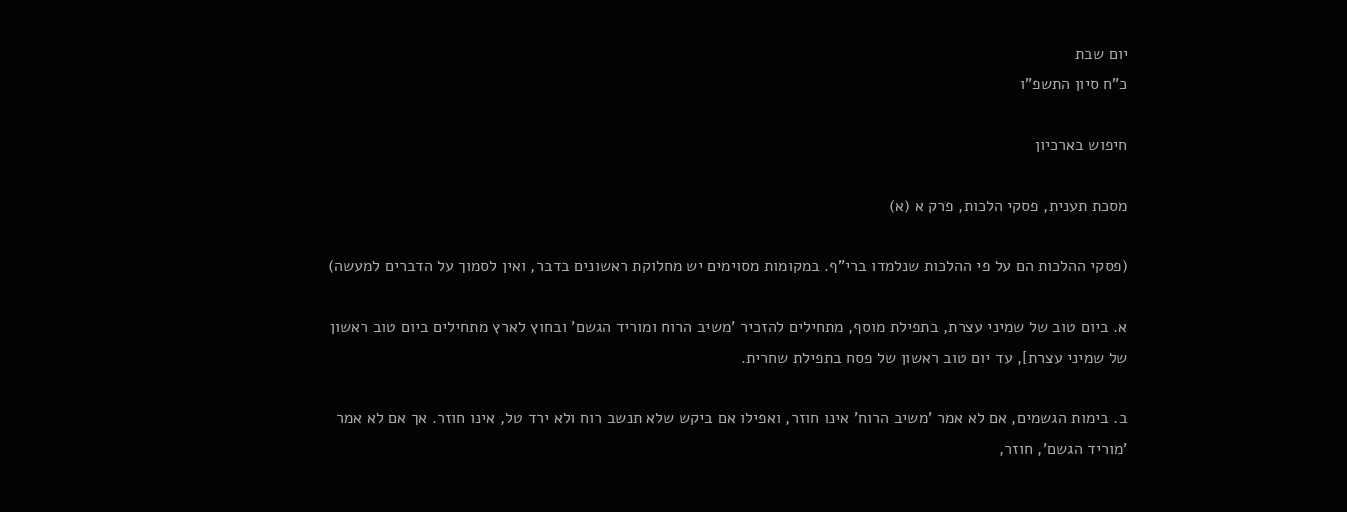יום שבת
כ"ח סיון התשפ"ו

חיפוש בארכיון

מסכת תענית, פסקי הלכות, פרק א (א)

(פסקי ההלכות הם על פי ההלכות שנלמדו ברי"ף. במקומות מסוימים יש מחלוקת ראשונים בדבר, ואין לסמוך על הדברים למעשה)

א. ביום טוב של שמיני עצרת, בתפילת מוסף, מתחילים להזכיר 'משיב הרוח ומוריד הגשם' ובחוץ לארץ מתחילים ביום טוב ראשון של שמיני עצרת], עד יום טוב ראשון של פסח בתפילת שחרית.

ב. בימות הגשמים, אם לא אמר 'משיב הרוח' אינו חוזר, ואפילו אם ביקש שלא תנשב רוח ולא ירד טל, אינו חוזר. אך אם לא אמר 'מוריד הגשם', חוזר,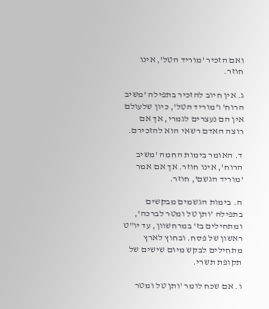ואם הזכיר 'מוריד הטל', אינו חוזר.

ג. אין חיוב להזכיר בתפילה 'משיב הרוח' ו'מוריד הטל', כיון שלעולם אין הם נעצרים לגמרי, אך אם רוצה האדם רשאי הוא להזכירם.

ד. האומר בימות החמה 'משיב הרוח', אינו חוזר. אך אם אמר 'מוריד הגשם', חוזר.

ה. בימות הגשמים מבקשים בתפילה 'ותן טל ומטר לברכה', ומתחילים בז' במרחשוון, עד יו"ט ראשון של פסח. ובחוץ לארץ מתחילים לבקש מיום שישים של תקופת תשרי.

ו. אם שכח לומר 'ותן טל ומטר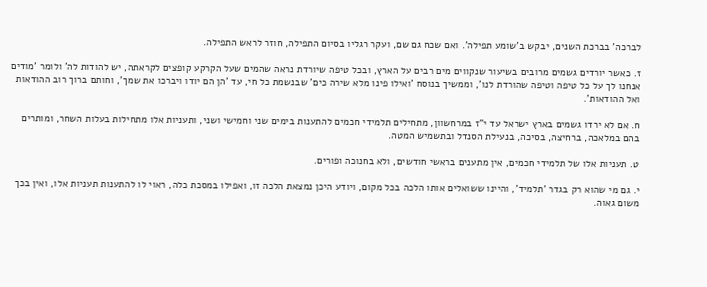לברכה' בברכת השנים, יבקש ב'שומע תפילה'. ואם שכח גם שם, ועקר רגליו בסיום התפילה, חוזר לראש התפילה.

ז. כאשר יורדים גשמים מרובים בשיעור שנקווים מים רבים על הארץ, ובכל טיפה שיורדת נראה שהמים שעל הקרקע קופצים לקראתה, יש להודות לה' ולומר 'מודים אנחנו לך על כל טיפה וטיפה שהורדת לנו', וממשיך בנוסח 'ואילו פינו מלא שירה כים' שבנשמת כל חי, עד 'הן הם יודו ויברכו את שמך', וחותם ברוך רוב ההודאות ואל ההודאות'.

ח. אם לא ירדו גשמים בארץ ישראל עד י"ז במרחשוון, מתחילים תלמידי חכמים להתענות בימים שני וחמישי ושני, ותעניות אלו מתחילות בעלות השחר, ומותרים בהם במלאכה, ברחיצה, בסיכה, בנעילת הסנדל ובתשמיש המטה.

ט. תעניות אלו של תלמידי חכמים, אין מתענים בראשי חודשים, ולא בחנוכה ופורים.

י. גם מי שהוא רק בגדר 'תלמיד', והיינו ששואלים אותו הלכה בכל מקום, ויודע היכן נמצאת הלכה זו, ואפילו במסכת כלה, ראוי לו להתענות תעניות אלו, ואין בכך משום גאוה.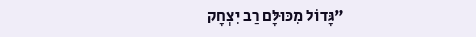"גָּדוֹל מִכּוּלָּם רַב יִצְחָק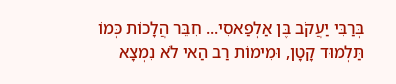בְּרַבִּי יַעֲקֹב בֶּן אַלְפַאסִי... חִבֵּר הֲלָכוֹת כְּמוֹ תַּלְמוּד קָטָן, וּמִימוֹת רַב הַאי לֹא נִמְצָא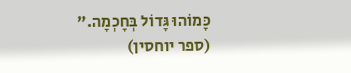כָּמוֹהוּ גָּדוֹל בְּחָכְמָה."
(ספר יוחסין)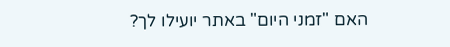האם "זמני היום" באתר יועילו לך?